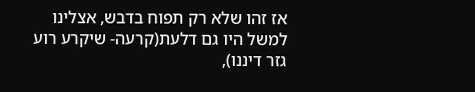אז זהו שלא רק תפוח בדבש, אצלינו למשל היו גם דלעת(קרעה- שיקרע רוע גזר דיננו),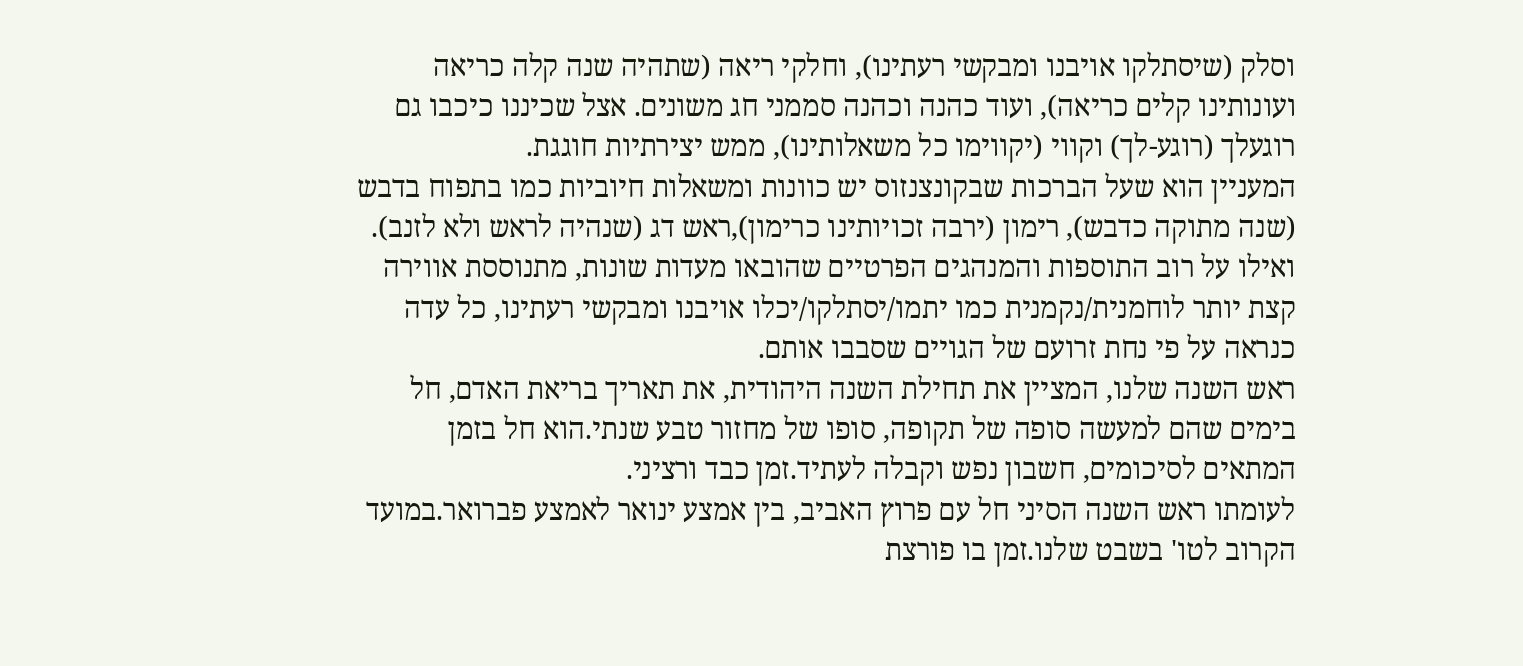וסלק (שיסתלקו אויבנו ומבקשי רעתינו), וחלקי ריאה (שתהיה שנה קלה כריאה ועונותינו קלים כריאה), ועוד כהנה וכהנה סממני חג משונים. אצל שכיננו כיכבו גם רוגעלך (רוגע-לך) וקווי (יקווימו כל משאלותינו), ממש יצירתיות חוגגת.
המעניין הוא שעל הברכות שבקונצנזוס יש כוונות ומשאלות חיוביות כמו בתפוח בדבש (שנה מתוקה כדבש), רימון (ירבה זכויותינו כרימון),ראש דג (שנהיה לראש ולא לזנב). ואילו על רוב התוספות והמנהגים הפרטיים שהובאו מעדות שונות, מתנוססת אווירה קצת יותר לוחמנית/נקמנית כמו יתמו/יסתלקו/יכלו אויבנו ומבקשי רעתינו, כל עדה כנראה על פי נחת זרועם של הגויים שסבבו אותם.
ראש השנה שלנו, המציין את תחילת השנה היהודית, את תאריך בריאת האדם, חל בימים שהם למעשה סופה של תקופה, סופו של מחזור טבע שנתי.הוא חל בזמן המתאים לסיכומים, חשבון נפש וקבלה לעתיד.זמן כבד ורציני.
לעומתו ראש השנה הסיני חל עם פרוץ האביב, בין אמצע ינואר לאמצע פברואר.במועד הקרוב לטו' בשבט שלנו.זמן בו פורצת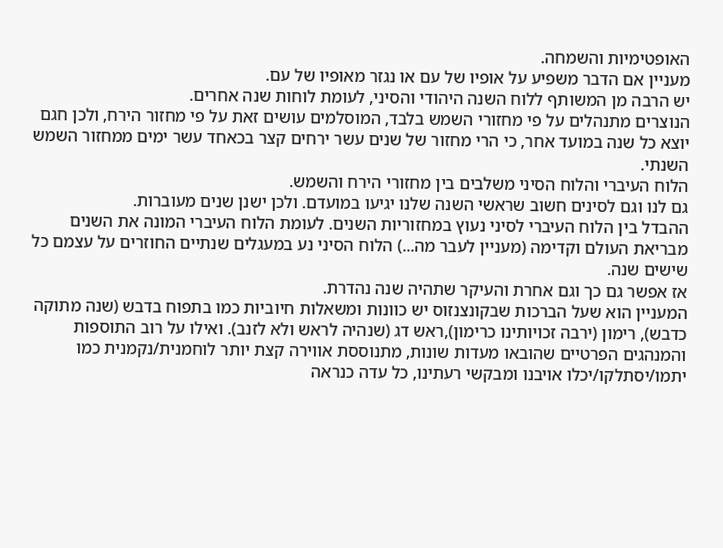האופטימיות והשמחה.
מעניין אם הדבר משפיע על אופיו של עם או נגזר מאופיו של עם.
יש הרבה מן המשותף ללוח השנה היהודי והסיני, לעומת לוחות שנה אחרים.
הנוצרים מתנהלים על פי מחזורי השמש בלבד, המוסלמים עושים זאת על פי מחזור הירח, ולכן חגם יוצא כל שנה במועד אחר, כי הרי מחזור של שנים עשר ירחים קצר בכאחד עשר ימים ממחזור השמש השנתי.
הלוח העיברי והלוח הסיני משלבים בין מחזורי הירח והשמש.
גם לנו וגם לסינים חשוב שראשי השנה שלנו יגיעו במועדם. ולכן ישנן שנים מעוברות.
ההבדל בין הלוח העיברי לסיני נעוץ במחזוריות השנים. לעומת הלוח העיברי המונה את השנים מבריאת העולם וקדימה (מעניין לעבר מה...) הלוח הסיני נע במעגלים שנתיים החוזרים על עצמם כל שישים שנה.
אז אפשר גם כך וגם אחרת והעיקר שתהיה שנה נהדרת.
המעניין הוא שעל הברכות שבקונצנזוס יש כוונות ומשאלות חיוביות כמו בתפוח בדבש (שנה מתוקה כדבש), רימון (ירבה זכויותינו כרימון),ראש דג (שנהיה לראש ולא לזנב). ואילו על רוב התוספות והמנהגים הפרטיים שהובאו מעדות שונות, מתנוססת אווירה קצת יותר לוחמנית/נקמנית כמו יתמו/יסתלקו/יכלו אויבנו ומבקשי רעתינו, כל עדה כנראה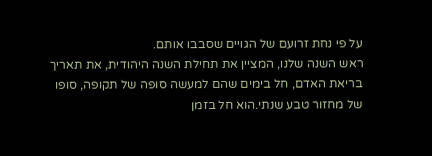על פי נחת זרועם של הגויים שסבבו אותם.
ראש השנה שלנו, המציין את תחילת השנה היהודית, את תאריך בריאת האדם, חל בימים שהם למעשה סופה של תקופה, סופו של מחזור טבע שנתי.הוא חל בזמן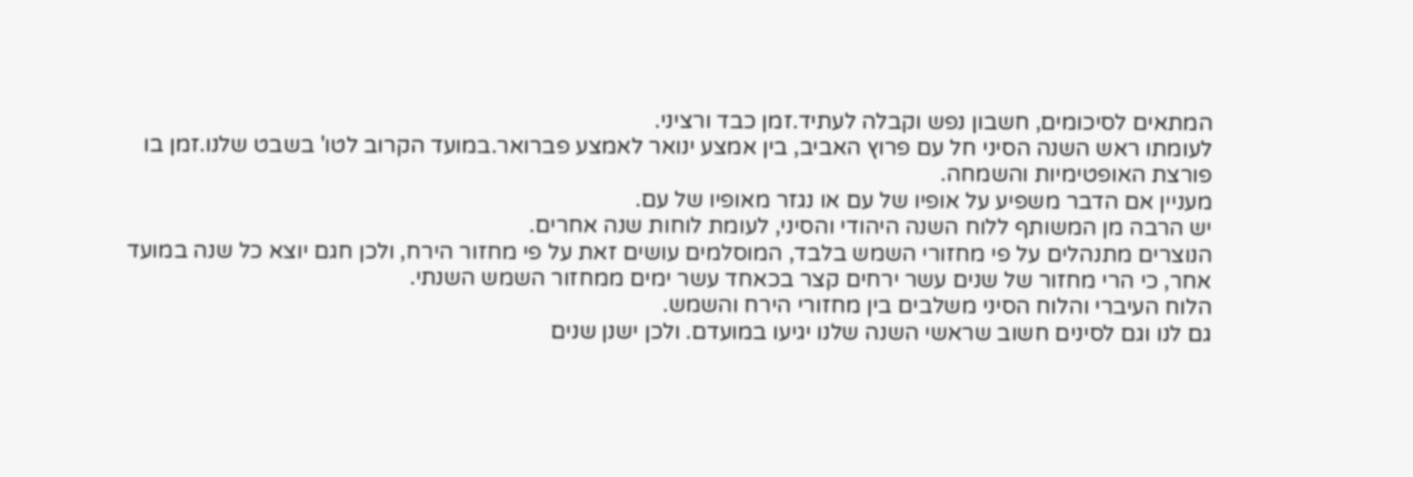המתאים לסיכומים, חשבון נפש וקבלה לעתיד.זמן כבד ורציני.
לעומתו ראש השנה הסיני חל עם פרוץ האביב, בין אמצע ינואר לאמצע פברואר.במועד הקרוב לטו' בשבט שלנו.זמן בו פורצת האופטימיות והשמחה.
מעניין אם הדבר משפיע על אופיו של עם או נגזר מאופיו של עם.
יש הרבה מן המשותף ללוח השנה היהודי והסיני, לעומת לוחות שנה אחרים.
הנוצרים מתנהלים על פי מחזורי השמש בלבד, המוסלמים עושים זאת על פי מחזור הירח, ולכן חגם יוצא כל שנה במועד אחר, כי הרי מחזור של שנים עשר ירחים קצר בכאחד עשר ימים ממחזור השמש השנתי.
הלוח העיברי והלוח הסיני משלבים בין מחזורי הירח והשמש.
גם לנו וגם לסינים חשוב שראשי השנה שלנו יגיעו במועדם. ולכן ישנן שנים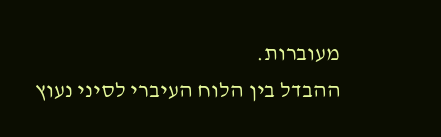מעוברות.
ההבדל בין הלוח העיברי לסיני נעוץ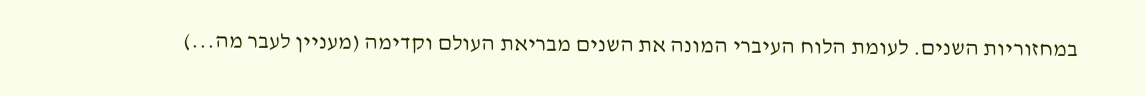במחזוריות השנים. לעומת הלוח העיברי המונה את השנים מבריאת העולם וקדימה (מעניין לעבר מה...)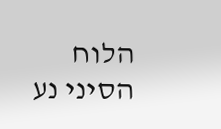הלוח הסיני נע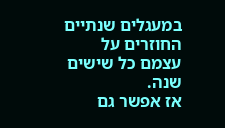במעגלים שנתיים החוזרים על עצמם כל שישים שנה.
אז אפשר גם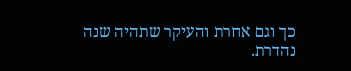כך וגם אחרת והעיקר שתהיה שנה נהדרת.